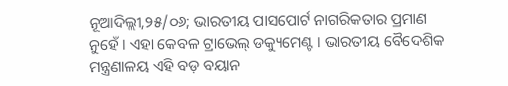ନୂଆଦିଲ୍ଲୀ,୨୫/୦୬; ଭାରତୀୟ ପାସପୋର୍ଟ ନାଗରିକତାର ପ୍ରମାଣ ନୁହେଁ । ଏହା କେବଳ ଟ୍ରାଭେଲ୍ ଡକ୍ୟୁମେଣ୍ଟ । ଭାରତୀୟ ବୈଦେଶିକ ମନ୍ତ୍ରଣାଳୟ ଏହି ବଡ଼ ବୟାନ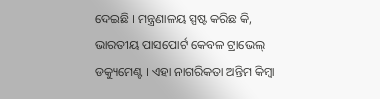ଦେଇଛି । ମନ୍ତ୍ରଣାଳୟ ସ୍ପଷ୍ଟ କରିଛ କି, ଭାରତୀୟ ପାସପୋର୍ଟ କେବଳ ଟ୍ରାଭେଲ୍ ଡକ୍ୟୁମେଣ୍ଟ । ଏହା ନାଗରିକତା ଅନ୍ତିମ କିମ୍ବା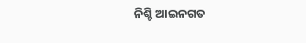ନିଶ୍ଚି ଆଇନଗତ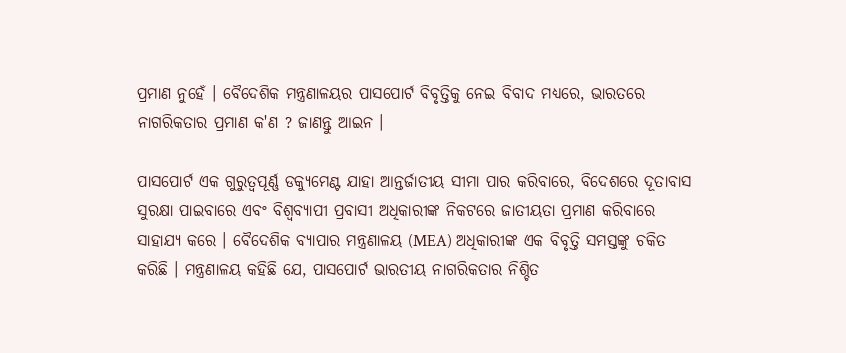ପ୍ରମାଣ ନୁହେଁ । ବୈଦେଶିକ ମନ୍ତ୍ରଣାଳୟର ପାସପୋର୍ଟ ବିବୃତ୍ତିକୁ ନେଇ ବିବାଦ ମଧ୍ୟରେ, ଭାରତରେ ନାଗରିକତାର ପ୍ରମାଣ କ'ଣ ? ଜାଣନ୍ତୁ ଆଇନ ।

ପାସପୋର୍ଟ ଏକ ଗୁରୁତ୍ୱପୂର୍ଣ୍ଣ ଡକ୍ୟୁମେଣ୍ଟ ଯାହା ଆନ୍ତର୍ଜାତୀୟ ସୀମା ପାର କରିବାରେ, ବିଦେଶରେ ଦୂତାବାସ ସୁରକ୍ଷା ପାଇବାରେ ଏବଂ ବିଶ୍ୱବ୍ୟାପୀ ପ୍ରବାସୀ ଅଧିକାରୀଙ୍କ ନିକଟରେ ଜାତୀୟତା ପ୍ରମାଣ କରିବାରେ ସାହାଯ୍ୟ କରେ । ବୈଦେଶିକ ବ୍ୟାପାର ମନ୍ତ୍ରଣାଳୟ (MEA) ଅଧିକାରୀଙ୍କ ଏକ ବିବୃତ୍ତି ସମସ୍ତଙ୍କୁ ଚକିତ କରିଛି । ମନ୍ତ୍ରଣାଳୟ କହିଛି ଯେ, ପାସପୋର୍ଟ ଭାରତୀୟ ନାଗରିକତାର ନିଶ୍ଚିତ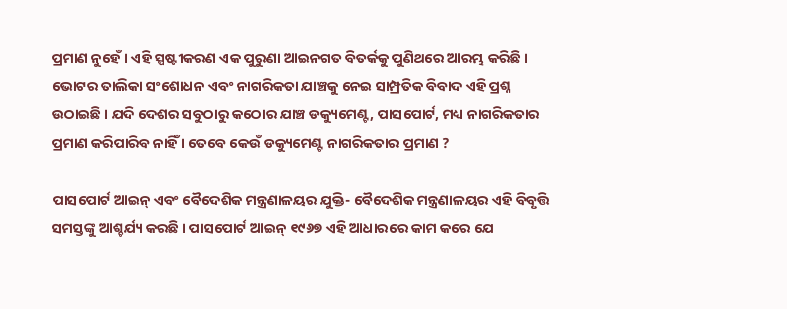ପ୍ରମାଣ ନୁହେଁ । ଏହି ସ୍ପଷ୍ଟୀକରଣ ଏକ ପୁରୁଣା ଆଇନଗତ ବିତର୍କକୁ ପୁଣିଥରେ ଆରମ୍ଭ କରିଛି । ଭୋଟର ତାଲିକା ସଂଶୋଧନ ଏବଂ ନାଗରିକତା ଯାଞ୍ଚକୁ ନେଇ ସାମ୍ପ୍ରତିକ ବିବାଦ ଏହି ପ୍ରଶ୍ନ ଉଠାଇଛି । ଯଦି ଦେଶର ସବୁଠାରୁ କଠୋର ଯାଞ୍ଚ ଡକ୍ୟୁମେଣ୍ଟ, ପାସପୋର୍ଟ, ମଧ୍ୟ ନାଗରିକତାର ପ୍ରମାଣ କରିପାରିବ ନାହିଁ । ତେବେ କେଉଁ ଡକ୍ୟୁମେଣ୍ଟ ନାଗରିକତାର ପ୍ରମାଣ ?

ପାସପୋର୍ଟ ଆଇନ୍ ଏବଂ ବୈଦେଶିକ ମନ୍ତ୍ରଣାଳୟର ଯୁକ୍ତି- ବୈଦେଶିକ ମନ୍ତ୍ରଣାଳୟର ଏହି ବିବୃତ୍ତି ସମସ୍ତଙ୍କୁ ଆଶ୍ଚର୍ଯ୍ୟ କରଛି । ପାସପୋର୍ଟ ଆଇନ୍ ୧୯୬୭ ଏହି ଆଧାରରେ କାମ କରେ ଯେ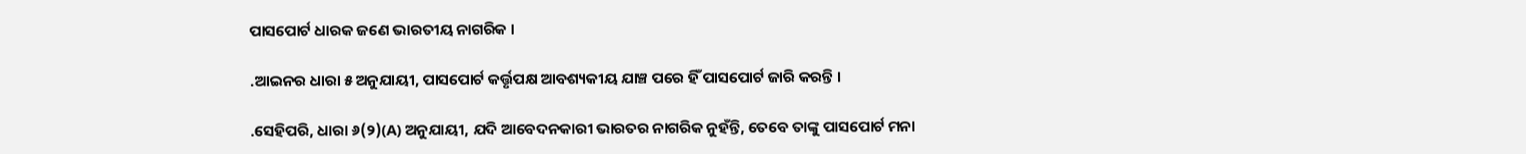ପାସପୋର୍ଟ ଧାରକ ଜଣେ ଭାରତୀୟ ନାଗରିକ ।

.ଆଇନର ଧାରା ୫ ଅନୁଯାୟୀ, ପାସପୋର୍ଟ କର୍ତ୍ତୃପକ୍ଷ ଆବଶ୍ୟକୀୟ ଯାଞ୍ଚ ପରେ ହିଁ ପାସପୋର୍ଟ ଜାରି କରନ୍ତି ।

.ସେହିପରି, ଧାରା ୬(୨)(A) ଅନୁଯାୟୀ, ଯଦି ଆବେଦନକାରୀ ଭାରତର ନାଗରିକ ନୁହଁନ୍ତି, ତେବେ ତାଙ୍କୁ ପାସପୋର୍ଟ ମନା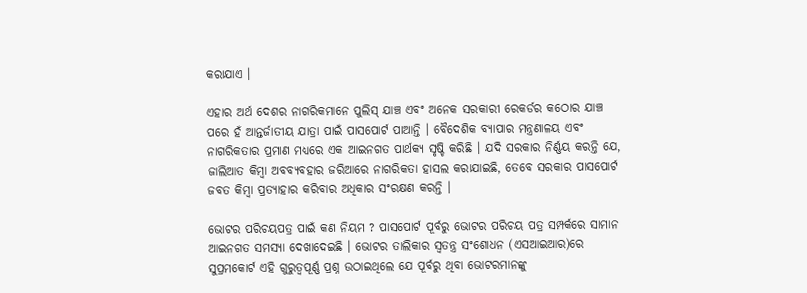କରାଯାଏ ।

ଏହାର ଅର୍ଥ ଦେଶର ନାଗରିକମାନେ ପୁଲିସ୍ ଯାଞ୍ଚ ଏବଂ ଅନେକ ସରକାରୀ ରେକର୍ଡର କଠୋର ଯାଞ୍ଚ ପରେ ହଁ ଆନ୍ତର୍ଜାତୀୟ ଯାତ୍ରା ପାଇଁ ପାସପୋର୍ଟ ପାଆନ୍ତି । ବୈଦେଶିକ ବ୍ୟାପାର ମନ୍ତ୍ରଣାଳୟ ଏବଂ ନାଗରିକତାର ପ୍ରମାଣ ମଧ୍ୟରେ ଏକ ଆଇନଗତ ପାର୍ଥକ୍ୟ ସୃଷ୍ଚି କରିଛି । ଯଦି ସରକାର ନିର୍ଣ୍ଣୟ କରନ୍ତି ଯେ, ଜାଲିଆତ କିମ୍ବା ଅବବ୍ୟବହାର ଜରିଆରେ ନାଗରିକତା ହାସଲ କରାଯାଇଛି, ତେବେ ସରକାର ପାସପୋର୍ଟ ଜବତ କିମ୍ବା ପ୍ରତ୍ୟାହାର କରିବାର ଅଧିକାର ସଂରକ୍ଷଣ କରନ୍ତି ।

ଭୋଟର ପରିଚୟପତ୍ର ପାଇଁ କଣ ନିୟମ ? ପାସପୋର୍ଟ ପୂର୍ବରୁ ଭୋଟର ପରିଚୟ ପତ୍ର ସମ୍ପର୍କରେ ସାମାନ ଆଇନଗତ ସମସ୍ୟା ଦେଖାଦେଇଛି । ଭୋଟର ତାଲିକାର ସ୍ୱତନ୍ତ୍ର ସଂଶୋଧନ (ଏସଆଇଆର)ରେ ସୁପ୍ରମକୋର୍ଟ ଏହି ଗୁରୁତ୍ୱପୂର୍ଣ୍ଣ ପ୍ରଶ୍ନ ଉଠାଇଥିଲେ ଯେ ପୂର୍ବରୁ ଥିବା ଭୋଟରମାନଙ୍କୁ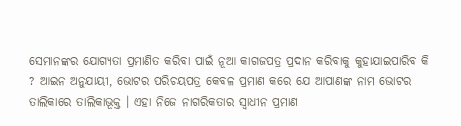ସେମାନଙ୍କର ଯୋଗ୍ୟତା ପ୍ରମାଣିତ କରିବା ପାଇଁ ନୂଆ କାଗଜପତ୍ର ପ୍ରଦାନ କରିବାକୁ କୁହାଯାଇପାରିବ କି ? ଆଇନ ଅନୁଯାୟୀ, ଭୋଟର ପରିଚୟପତ୍ର କେବଳ ପ୍ରମାଣ କରେ ଯେ ଆପାଣଙ୍କ ନାମ ଭୋଟର ତାଲିକାରେ ତାଲିକାଭୂକ୍ତ । ଏହା ନିଜେ ନାଗରିକତାର ସ୍ୱାଧୀନ ପ୍ରମାଣ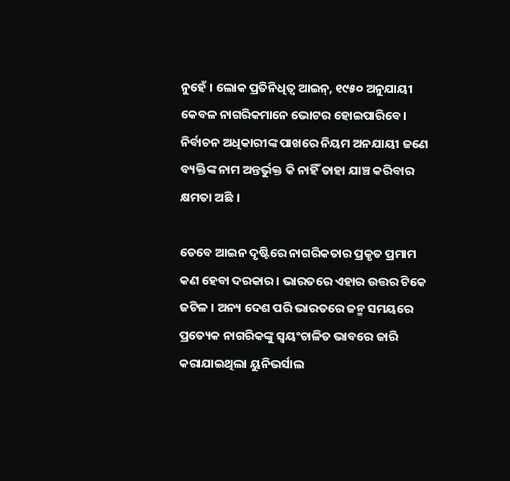ନୁହେଁ । ଲୋକ ପ୍ରତିନିଧିତ୍ୱ ଆଇନ୍, ୧୯୫୦ ଅନୁଯାୟୀ କେବଳ ନାଗରିକମାନେ ଭୋଟର ହୋଇପାରିବେ । ନିର୍ବାଚନ ଅଧିକାରୀଙ୍କ ପାଖରେ ନିୟମ ଅନଯାୟୀ ଜଣେ ବ୍ୟକ୍ତିଙ୍କ ନାମ ଅନ୍ତର୍ଭୁକ୍ତ କି ନାହିଁ ତାହା ଯାଞ୍ଚ କରିବାର କ୍ଷମତା ଅଛି ।

ତେବେ ଆଇନ ଦୃଷ୍ଟିରେ ନାଗରିକତାର ପ୍ରକୃତ ପ୍ରମାମ କଣ ହେବା ଦରକାର । ଭାରତରେ ଏହାର ଉତ୍ତର ଟିକେ ଜଟିଳ । ଅନ୍ୟ ଦେଶ ପରି ଭାରତରେ ଜନ୍ମ ସମୟରେ ପ୍ରତ୍ୟେକ ନାଗରିକଙ୍କୁ ସ୍ୱୟଂଚାଳିତ ଭାବରେ ଜାରି କରାଯାଇଥିଲା ୟୁନିଭର୍ସାଲ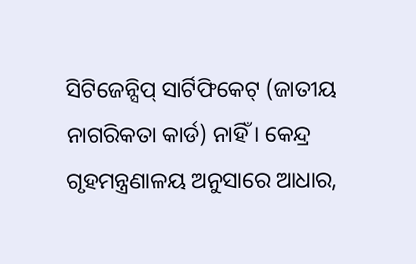ସିଟିଜେନ୍ସିପ୍ ସାର୍ଟିଫିକେଟ୍ (ଜାତୀୟ ନାଗରିକତା କାର୍ଡ) ନାହିଁ । କେନ୍ଦ୍ର ଗୃହମନ୍ତ୍ରଣାଳୟ ଅନୁସାରେ ଆଧାର,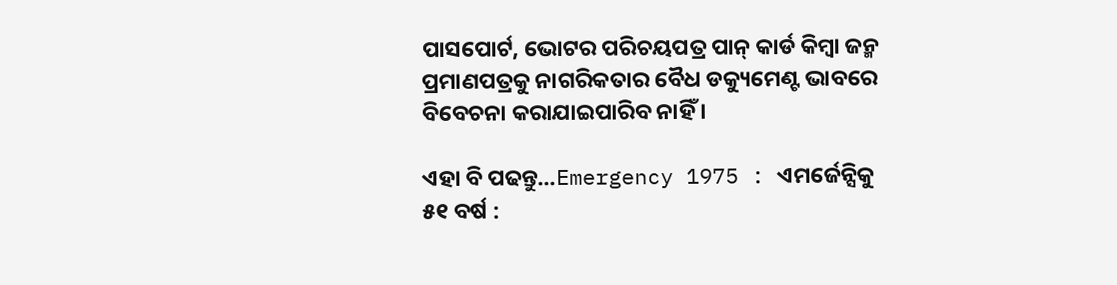ପାସପୋର୍ଟ, ଭୋଟର ପରିଚୟପତ୍ର ପାନ୍ କାର୍ଡ କିମ୍ବା ଜନ୍ମ ପ୍ରମାଣପତ୍ରକୁ ନାଗରିକତାର ବୈଧ ଡକ୍ୟୁମେଣ୍ଟ ଭାବରେ ବିବେଚନା କରାଯାଇପାରିବ ନାହିଁ ।

ଏହା ବି ପଢନ୍ତୁ...Emergency 1975 : ଏମର୍ଜେନ୍ସିକୁ ୫୧ ବର୍ଷ :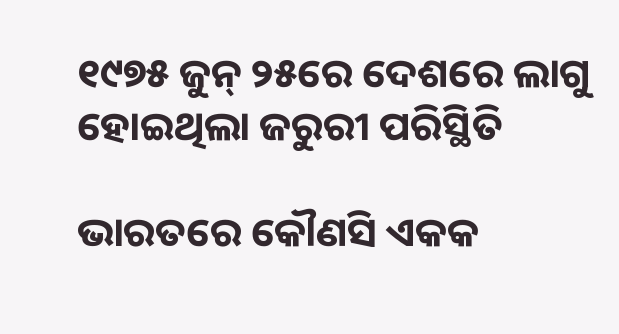୧୯୭୫ ଜୁନ୍ ୨୫ରେ ଦେଶରେ ଲାଗୁ ହୋଇଥିଲା ଜରୁରୀ ପରିସ୍ଥିତି

ଭାରତରେ କୌଣସି ଏକକ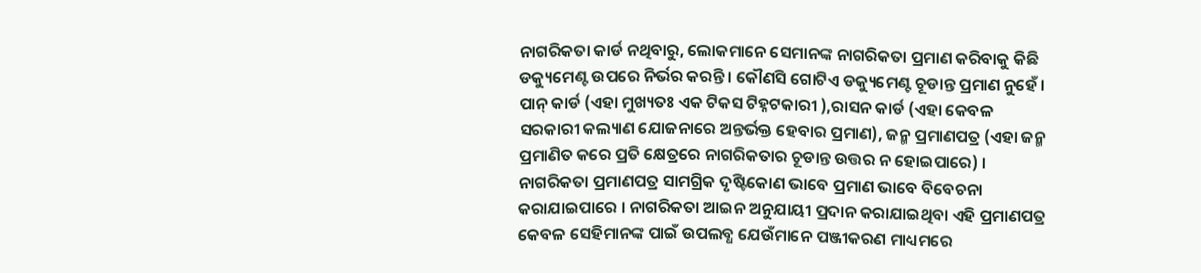ନାଗରିକତା କାର୍ଡ ନଥିବାରୁ, ଲୋକମାନେ ସେମାନଙ୍କ ନାଗରିକତା ପ୍ରମାଣ କରିବାକୁ କିଛି ଡକ୍ୟୁମେଣ୍ଟ ଉପରେ ନିର୍ଭର କରନ୍ତି । କୌଣସି ଗୋଟିଏ ଡକ୍ୟୁମେଣ୍ଟ ଚୂଡାନ୍ତ ପ୍ରମାଣ ନୁହେଁ । ପାନ୍ କାର୍ଡ (ଏହା ମୁଖ୍ୟତଃ ଏକ ଟିକସ ଟିହ୍ନଟକାରୀ ),ରାସନ କାର୍ଡ (ଏହା କେବଳ ସରକାରୀ କଲ୍ୟାଣ ଯୋଜନାରେ ଅନ୍ତର୍ଭକ୍ତ ହେବାର ପ୍ରମାଣ), ଜନ୍ମ ପ୍ରମାଣପତ୍ର (ଏହା ଜନ୍ମ ପ୍ରମାଣିତ କରେ ପ୍ରତି କ୍ଷେତ୍ରରେ ନାଗରିକତାର ଚୂଡାନ୍ତ ଉତ୍ତର ନ ହୋଇପାରେ) । ନାଗରିକତା ପ୍ରମାଣପତ୍ର ସାମଗ୍ରିକ ଦୃଷ୍ଟିକୋଣ ଭାବେ ପ୍ରମାଣ ଭାବେ ବିବେଚନା କରାଯାଇପାରେ । ନାଗରିକତା ଆଇନ ଅନୁଯାୟୀ ପ୍ରଦାନ କରାଯାଇଥିବା ଏହି ପ୍ରମାଣପତ୍ର କେବଳ ସେହିମାନଙ୍କ ପାଇଁ ଉପଲବ୍ଧ ଯେଉଁମାନେ ପଞ୍ଜୀକରଣ ମାଧ୍ୟମରେ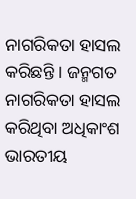ନାଗରିକତା ହାସଲ କରିଛନ୍ତି । ଜନ୍ମଗତ ନାଗରିକତା ହାସଲ କରିଥିବା ଅଧିକାଂଶ ଭାରତୀୟ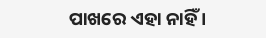ପାଖରେ ଏହା ନାହିଁ ।